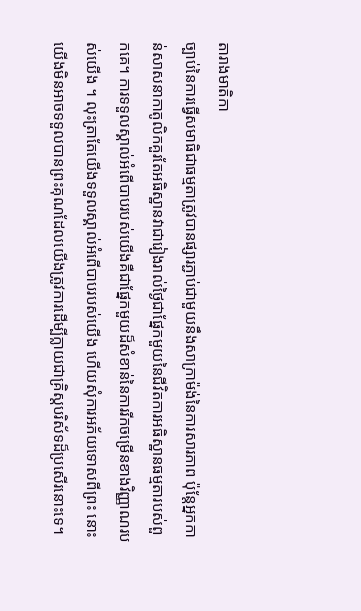តារាងមាតិកា
ច្បាប់នៃការធ្វើសមាធិជាធម្មតាត្រូវបានផ្សារភ្ជាប់ជាមួយនឹងសាក្រាម៉ង់នៃការសារភាព ប៉ុន្តែអ្នកកាន់សាសនាកាតូលិកគួរតែអធិស្ឋានវាជារៀងរាល់ថ្ងៃជាផ្នែកមួយនៃជីវិតការអធិស្ឋានធម្មតារបស់ពួកគេ។ ការទទួលស្គាល់អំពើបាបរបស់យើងគឺជាផ្នែកមួយដ៏សំខាន់នៃការរីកចម្រើនខាងវិញ្ញាណរបស់យើង ។ លុះត្រាតែយើងទទួលស្គាល់អំពើបាបរបស់យើង ហើយសុំការអភ័យទោសពីព្រះ នោះយើងមិនអាចទទួលបានព្រះគុណដែលយើងត្រូវការដើម្បីក្លាយជាគ្រិស្តបរិស័ទដ៏ប្រសើរនោះទេ។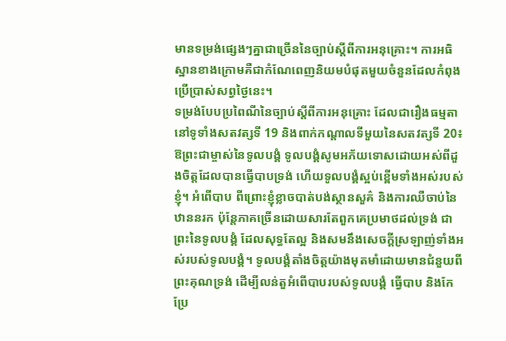មានទម្រង់ផ្សេងៗគ្នាជាច្រើននៃច្បាប់ស្តីពីការអនុគ្រោះ។ ការអធិស្ឋានខាងក្រោមគឺជាកំណែពេញនិយមបំផុតមួយចំនួនដែលកំពុងប្រើប្រាស់សព្វថ្ងៃនេះ។
ទម្រង់បែបប្រពៃណីនៃច្បាប់ស្តីពីការអនុគ្រោះ ដែលជារឿងធម្មតានៅទូទាំងសតវត្សទី 19 និងពាក់កណ្តាលទីមួយនៃសតវត្សទី 20៖
ឱព្រះជាម្ចាស់នៃទូលបង្គំ ទូលបង្គំសូមអភ័យទោសដោយអស់ពីដួងចិត្តដែលបានធ្វើបាបទ្រង់ ហើយទូលបង្គំស្អប់ខ្ពើមទាំងអស់របស់ខ្ញុំ។ អំពើបាប ពីព្រោះខ្ញុំខ្លាចបាត់បង់ស្ថានសួគ៌ និងការឈឺចាប់នៃឋាននរក ប៉ុន្តែភាគច្រើនដោយសារតែពួកគេប្រមាថដល់ទ្រង់ ជាព្រះនៃទូលបង្គំ ដែលសុទ្ធតែល្អ និងសមនឹងសេចក្តីស្រឡាញ់ទាំងអស់របស់ទូលបង្គំ។ ទូលបង្គំតាំងចិត្តយ៉ាងមុតមាំដោយមានជំនួយពីព្រះគុណទ្រង់ ដើម្បីលន់តួអំពើបាបរបស់ទូលបង្គំ ធ្វើបាប និងកែប្រែ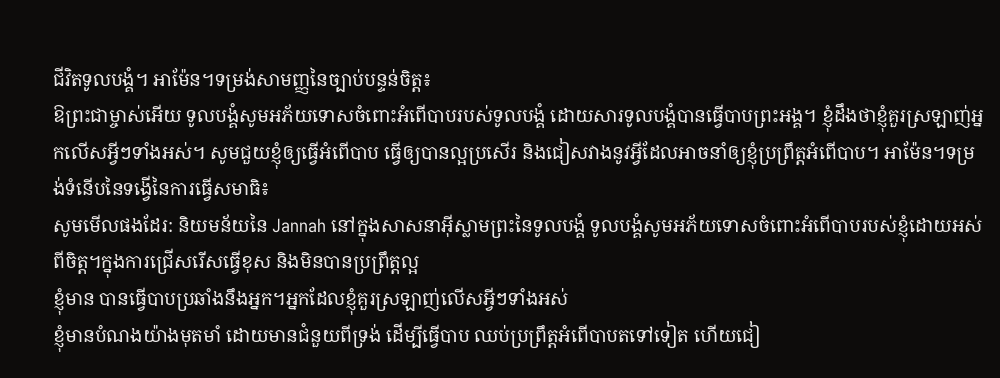ជីវិតទូលបង្គំ។ អាម៉ែន។ទម្រង់សាមញ្ញនៃច្បាប់បន្ទន់ចិត្ត៖
ឱព្រះជាម្ចាស់អើយ ទូលបង្គំសូមអភ័យទោសចំពោះអំពើបាបរបស់ទូលបង្គំ ដោយសារទូលបង្គំបានធ្វើបាបព្រះអង្គ។ ខ្ញុំដឹងថាខ្ញុំគួរស្រឡាញ់អ្នកលើសអ្វីៗទាំងអស់។ សូមជួយខ្ញុំឲ្យធ្វើអំពើបាប ធ្វើឲ្យបានល្អប្រសើរ និងជៀសវាងនូវអ្វីដែលអាចនាំឲ្យខ្ញុំប្រព្រឹត្តអំពើបាប។ អាម៉ែន។ទម្រង់ទំនើបនៃទង្វើនៃការធ្វើសមាធិ៖
សូមមើលផងដែរ: និយមន័យនៃ Jannah នៅក្នុងសាសនាអ៊ីស្លាមព្រះនៃទូលបង្គំ ទូលបង្គំសូមអភ័យទោសចំពោះអំពើបាបរបស់ខ្ញុំដោយអស់ពីចិត្ត។ក្នុងការជ្រើសរើសធ្វើខុស និងមិនបានប្រព្រឹត្តល្អ
ខ្ញុំមាន បានធ្វើបាបប្រឆាំងនឹងអ្នក។អ្នកដែលខ្ញុំគួរស្រឡាញ់លើសអ្វីៗទាំងអស់
ខ្ញុំមានបំណងយ៉ាងមុតមាំ ដោយមានជំនួយពីទ្រង់ ដើម្បីធ្វើបាប ឈប់ប្រព្រឹត្តអំពើបាបតទៅទៀត ហើយជៀ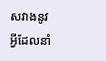សវាងនូវអ្វីដែលនាំ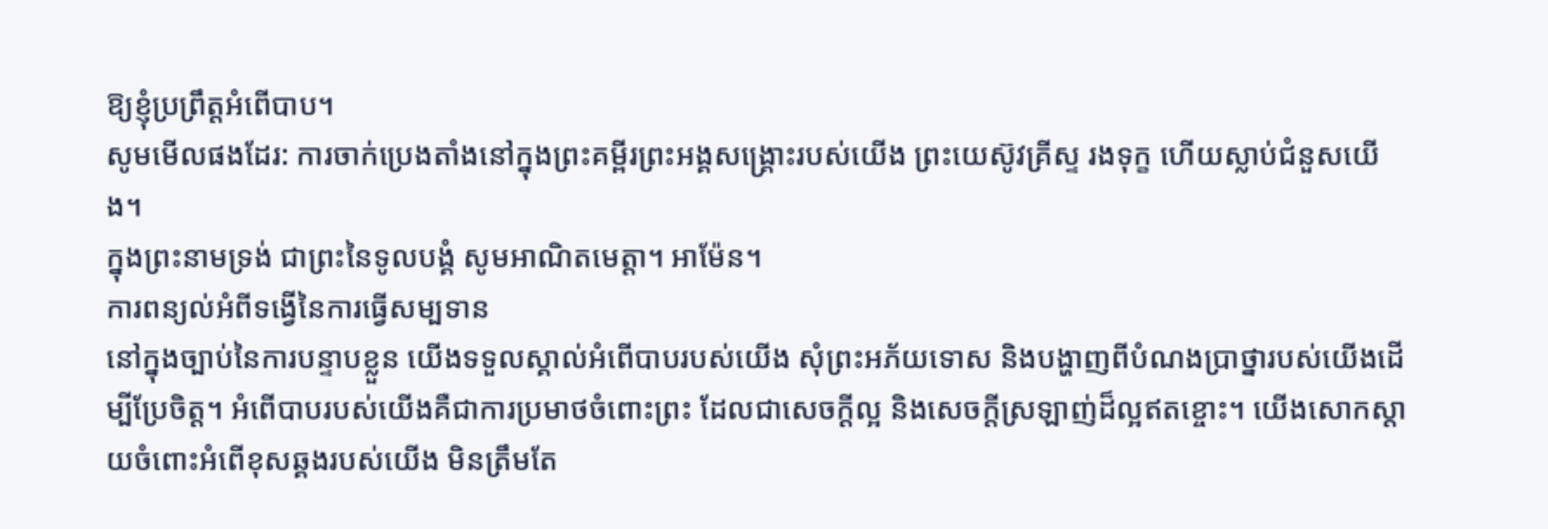ឱ្យខ្ញុំប្រព្រឹត្តអំពើបាប។
សូមមើលផងដែរ: ការចាក់ប្រេងតាំងនៅក្នុងព្រះគម្ពីរព្រះអង្គសង្គ្រោះរបស់យើង ព្រះយេស៊ូវគ្រីស្ទ រងទុក្ខ ហើយស្លាប់ជំនួសយើង។
ក្នុងព្រះនាមទ្រង់ ជាព្រះនៃទូលបង្គំ សូមអាណិតមេត្តា។ អាម៉ែន។
ការពន្យល់អំពីទង្វើនៃការធ្វើសម្បទាន
នៅក្នុងច្បាប់នៃការបន្ទាបខ្លួន យើងទទួលស្គាល់អំពើបាបរបស់យើង សុំព្រះអភ័យទោស និងបង្ហាញពីបំណងប្រាថ្នារបស់យើងដើម្បីប្រែចិត្ត។ អំពើបាបរបស់យើងគឺជាការប្រមាថចំពោះព្រះ ដែលជាសេចក្ដីល្អ និងសេចក្ដីស្រឡាញ់ដ៏ល្អឥតខ្ចោះ។ យើងសោកស្តាយចំពោះអំពើខុសឆ្គងរបស់យើង មិនត្រឹមតែ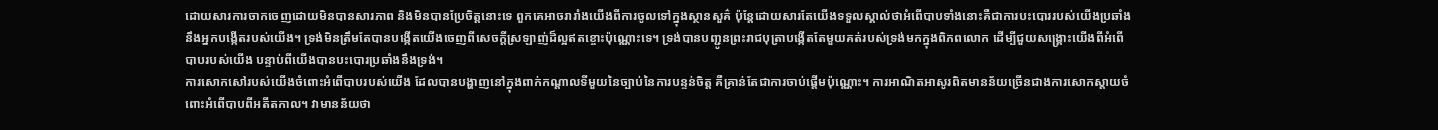ដោយសារការចាកចេញដោយមិនបានសារភាព និងមិនបានប្រែចិត្តនោះទេ ពួកគេអាចរារាំងយើងពីការចូលទៅក្នុងស្ថានសួគ៌ ប៉ុន្តែដោយសារតែយើងទទួលស្គាល់ថាអំពើបាបទាំងនោះគឺជាការបះបោររបស់យើងប្រឆាំងនឹងអ្នកបង្កើតរបស់យើង។ ទ្រង់មិនត្រឹមតែបានបង្កើតយើងចេញពីសេចក្តីស្រឡាញ់ដ៏ល្អឥតខ្ចោះប៉ុណ្ណោះទេ។ ទ្រង់បានបញ្ជូនព្រះរាជបុត្រាបង្កើតតែមួយគត់របស់ទ្រង់មកក្នុងពិភពលោក ដើម្បីជួយសង្រ្គោះយើងពីអំពើបាបរបស់យើង បន្ទាប់ពីយើងបានបះបោរប្រឆាំងនឹងទ្រង់។
ការសោកសៅរបស់យើងចំពោះអំពើបាបរបស់យើង ដែលបានបង្ហាញនៅក្នុងពាក់កណ្តាលទីមួយនៃច្បាប់នៃការបន្ទន់ចិត្ត គឺគ្រាន់តែជាការចាប់ផ្តើមប៉ុណ្ណោះ។ ការអាណិតអាសូរពិតមានន័យច្រើនជាងការសោកស្តាយចំពោះអំពើបាបពីអតីតកាល។ វាមានន័យថា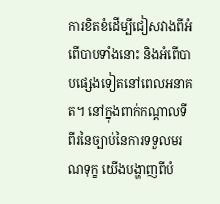ការខិតខំដើម្បីជៀសវាងពីអំពើបាបទាំងនោះ និងអំពើបាបផ្សេងទៀតនៅពេលអនាគត។ នៅក្នុងពាក់កណ្តាលទីពីរនៃច្បាប់នៃការទទួលមរណទុក្ខ យើងបង្ហាញពីបំ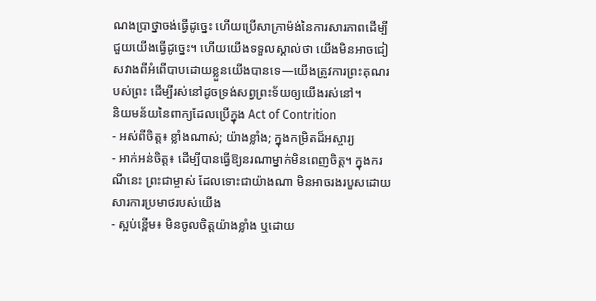ណងប្រាថ្នាចង់ធ្វើដូច្នេះ ហើយប្រើសាក្រាម៉ង់នៃការសារភាពដើម្បីជួយយើងធ្វើដូច្នេះ។ ហើយយើងទទួលស្គាល់ថា យើងមិនអាចជៀសវាងពីអំពើបាបដោយខ្លួនយើងបានទេ—យើងត្រូវការព្រះគុណរបស់ព្រះ ដើម្បីរស់នៅដូចទ្រង់សព្វព្រះទ័យឲ្យយើងរស់នៅ។
និយមន័យនៃពាក្យដែលប្រើក្នុង Act of Contrition
- អស់ពីចិត្ត៖ ខ្លាំងណាស់; យ៉ាងខ្លាំង; ក្នុងកម្រិតដ៏អស្ចារ្យ
- អាក់អន់ចិត្ត៖ ដើម្បីបានធ្វើឱ្យនរណាម្នាក់មិនពេញចិត្ត។ ក្នុងករណីនេះ ព្រះជាម្ចាស់ ដែលទោះជាយ៉ាងណា មិនអាចរងរបួសដោយសារការប្រមាថរបស់យើង
- ស្អប់ខ្ពើម៖ មិនចូលចិត្តយ៉ាងខ្លាំង ឬដោយ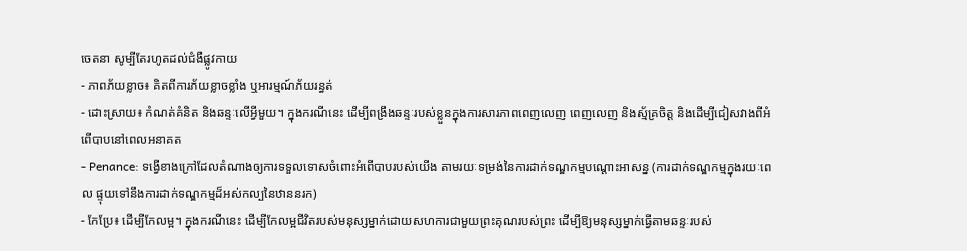ចេតនា សូម្បីតែរហូតដល់ជំងឺផ្លូវកាយ
- ភាពភ័យខ្លាច៖ គិតពីការភ័យខ្លាចខ្លាំង ឬអារម្មណ៍ភ័យរន្ធត់
- ដោះស្រាយ៖ កំណត់គំនិត និងឆន្ទៈលើអ្វីមួយ។ ក្នុងករណីនេះ ដើម្បីពង្រឹងឆន្ទៈរបស់ខ្លួនក្នុងការសារភាពពេញលេញ ពេញលេញ និងស្ម័គ្រចិត្ត និងដើម្បីជៀសវាងពីអំពើបាបនៅពេលអនាគត
- Penance: ទង្វើខាងក្រៅដែលតំណាងឲ្យការទទួលទោសចំពោះអំពើបាបរបស់យើង តាមរយៈទម្រង់នៃការដាក់ទណ្ឌកម្មបណ្ដោះអាសន្ន (ការដាក់ទណ្ឌកម្មក្នុងរយៈពេល ផ្ទុយទៅនឹងការដាក់ទណ្ឌកម្មដ៏អស់កល្បនៃឋាននរក)
- កែប្រែ៖ ដើម្បីកែលម្អ។ ក្នុងករណីនេះ ដើម្បីកែលម្អជីវិតរបស់មនុស្សម្នាក់ដោយសហការជាមួយព្រះគុណរបស់ព្រះ ដើម្បីឱ្យមនុស្សម្នាក់ធ្វើតាមឆន្ទៈរបស់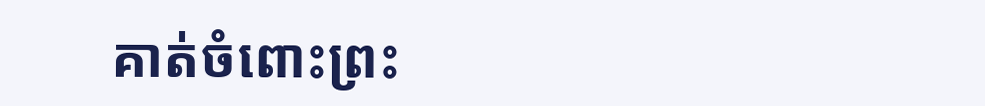គាត់ចំពោះព្រះ